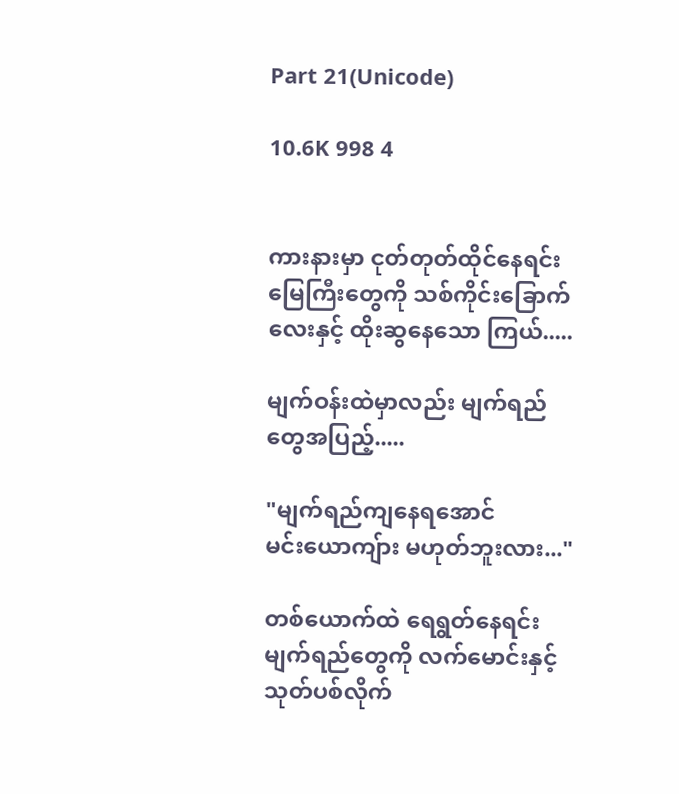Part 21(Unicode)

10.6K 998 4


ကားနားမှာ ငုတ်တုတ်ထိုင်နေရင်း မြေကြီးတွေကို သစ်ကိုင်းခြောက်လေးနှင့် ထိုးဆွနေသော ကြယ်.....

မျက်ဝန်းထဲမှာလည်း မျက်ရည်တွေအပြည့်.....

"မျက်ရည်ကျနေရအောင်
မင်းယောကျ်ား မဟုတ်ဘူးလား..."

တစ်ယောက်ထဲ ရေရွတ်နေရင်း မျက်ရည်တွေကို လက်မောင်းနှင့် သုတ်ပစ်လိုက်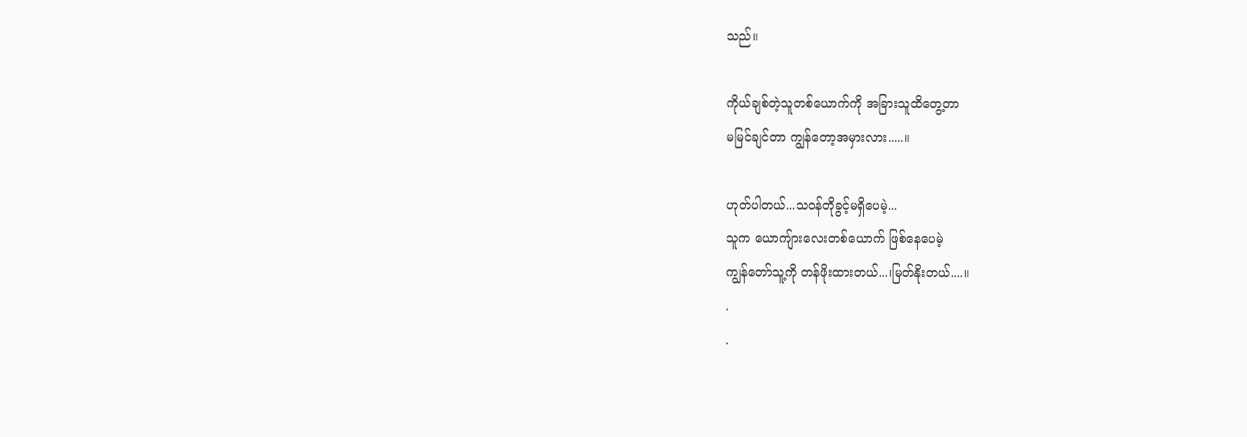သည်။

ကိုယ်ချစ်တဲ့သူတစ်ယောက်ကို အခြားသူထိတွေ့တာ
မမြင်ချင်တာ ကျွန်တော့အမှားလား.....။

ဟုတ်ပါတယ်...သဝန်တိုခွင့်မရှိပေမဲ့...
သူက ယောကျ်ားလေးတစ်ယောက် ဖြစ်နေပေမဲ့
ကျွန်တော်သူ့ကို တန်ဖိုးထားတယ်...၊မြတ်နိုးတယ်....။
.
.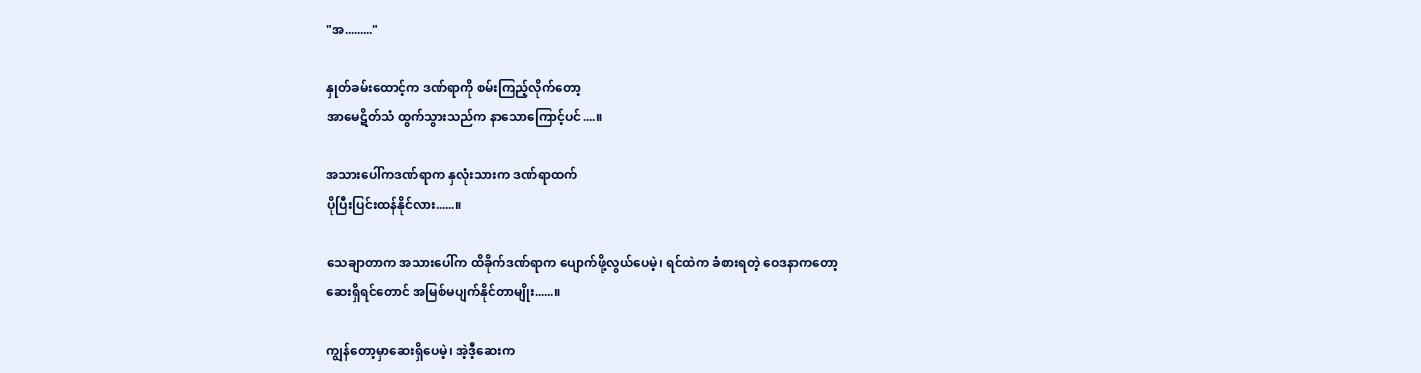"အ........."

နှုတ်ခမ်းထောင့်က ဒဏ်ရာကို စမ်းကြည့်လိုက်တော့
အာမေဋိတ်သံ ထွက်သွားသည်က နာသောကြောင့်ပင်....။

အသားပေါ်ကဒဏ်ရာက နှလုံးသားက ဒဏ်ရာထက်
ပိုပြီးပြင်းထန်နိုင်လား......။

သေချာတာက အသားပေါ်က ထိခိုက်ဒဏ်ရာက ပျောက်ဖို့လွယ်ပေမဲ့၊ ရင်ထဲက ခံစားရတဲ့ ဝေဒနာကတော့
ဆေးရှိရင်တောင် အမြစ်မပျက်နိုင်တာမျိုး......။

ကျွန်တော့မှာဆေးရှိပေမဲ့၊ အဲ့ဒီ့ဆေးက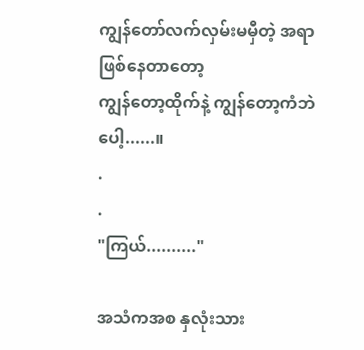ကျွန်တော်လက်လှမ်းမမှီတဲ့ အရာဖြစ်နေတာတော့
ကျွန်တော့ထိုက်နဲ့ ကျွန်တော့ကံဘဲပေါ့......။
.
.
"ကြယ်.........."

အသံကအစ နှလုံးသား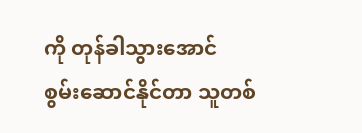ကို တုန်ခါသွားအောင်
စွမ်းဆောင်နိုင်တာ သူတစ်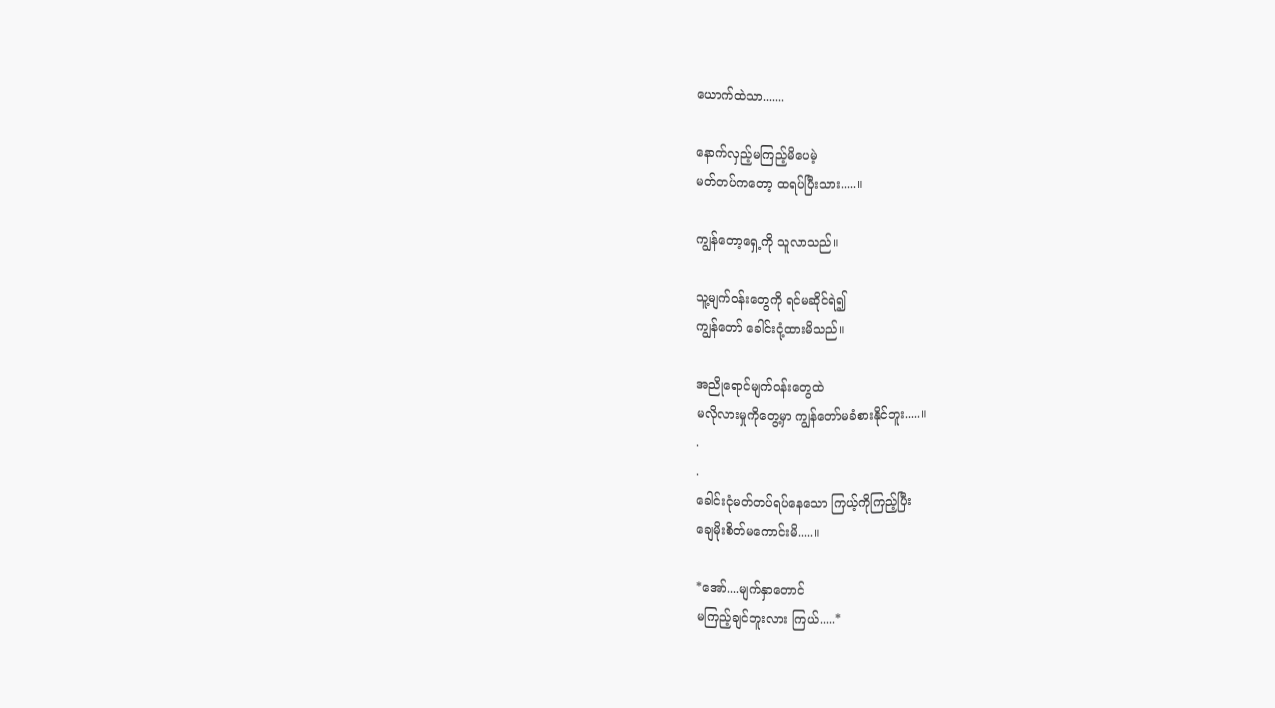ယောက်ထဲသာ.......

နောက်လှည့်မကြည့်မိပေမဲ့
မတ်တပ်ကတော့ ထရပ်ပြီးသား.....။

ကျွန်တော့ရှေ့ကို သူလာသည်။

သူ့မျက်ဝန်းတွေကို ရင်မဆိုင်ရဲ၍
ကျွန်တော် ခေါင်းငုံ့ထားမိသည်။

အညိုရောင်မျက်ဝန်းတွေထဲ
မလိုလားမှုကိုတွေ့မှာ ကျွန်တော်မခံစားနိုင်ဘူး.....။
.
.
ခေါင်းငုံမတ်တပ်ရပ်နေသော ကြယ့်ကိုကြည့်ပြီး
ချေမိုးစိတ်မကောင်းမိ.....။

*အော်....မျက်နှာတောင်
မကြည့်ချင်ဘူးလား ကြယ်.....*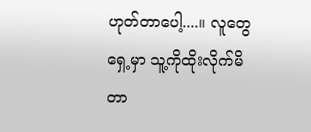ဟုတ်တာပေါ့....။ လူတွေရှေ့မှာ သူ့ကိုထိုးလိုက်မိတာ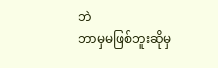ဘဲ
ဘာမှမဖြစ်ဘူးဆိုမှ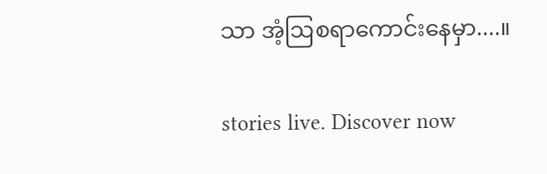သာ အံ့ဩစရာကောင်းနေမှာ....။

stories live. Discover now